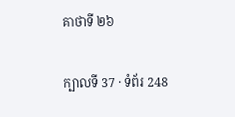គាថាទី ២៦

ក្បាលទី 37 · ទំព័រ 248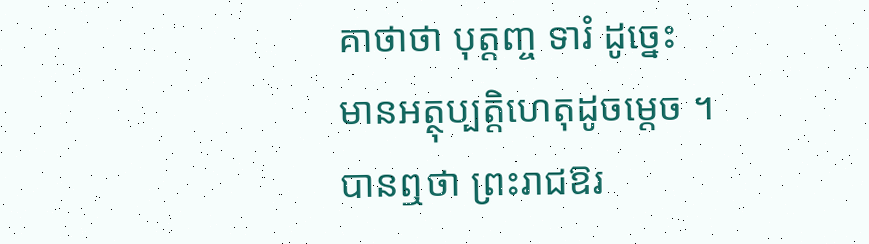គាថាថា បុត្តញ្ច ទារំ ដូច្នេះ មានអត្ថុប្បត្តិហេតុដូចម្តេច ។ បានឮថា ព្រះរាជឱរ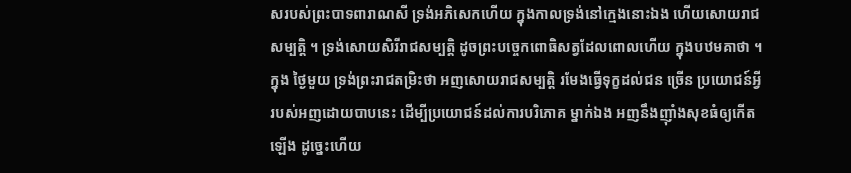សរបស់ព្រះបាទពារាណសី ទ្រង់អភិសេកហើយ ក្នុងកាលទ្រង់នៅក្មេងនោះឯង ហើយសោយរាជសម្បត្តិ ។ ទ្រង់សោយសិរីរាជសម្បត្តិ ដូចព្រះបច្ចេកពោធិសត្វដែលពោលហើយ ក្នុងបឋមគាថា ។ ក្នុង ថ្ងៃមួយ ទ្រង់ព្រះរាជតម្រិះថា អញសោយរាជសម្បត្តិ រមែងធ្វើទុក្ខដល់ជន ច្រើន ប្រយោជន៍អ្វីរបស់អញដោយបាបនេះ ដើម្បីប្រយោជន៍ដល់ការបរិភោគ ម្នាក់ឯង អញនឹងញ៉ាំងសុខធំឲ្យកើតឡើង ដូច្នេះហើយ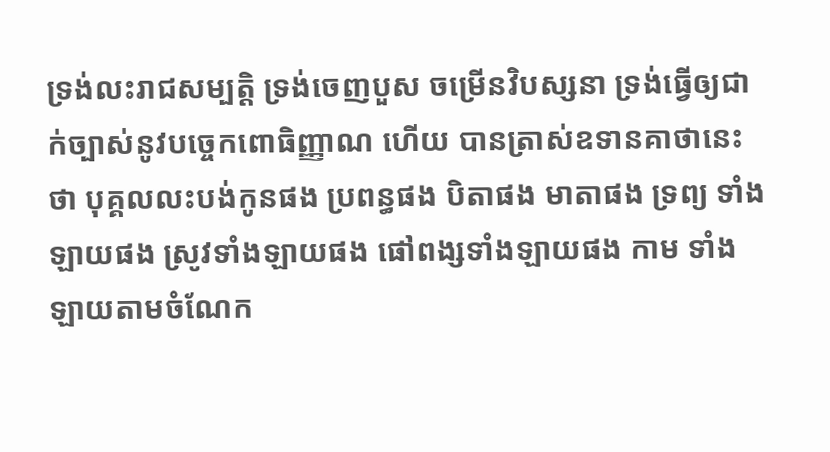ទ្រង់លះរាជសម្បត្តិ ទ្រង់ចេញបួស ចម្រើនវិបស្សនា ទ្រង់ធ្វើឲ្យជាក់ច្បាស់នូវបច្ចេកពោធិញ្ញាណ ហើយ បានត្រាស់ឧទានគាថានេះថា បុគ្គលលះបង់កូនផង ប្រពន្ធផង បិតាផង មាតាផង ទ្រព្យ ទាំងឡាយផង ស្រូវទាំងឡាយផង ផៅពង្សទាំងឡាយផង កាម ទាំងឡាយតាមចំណែក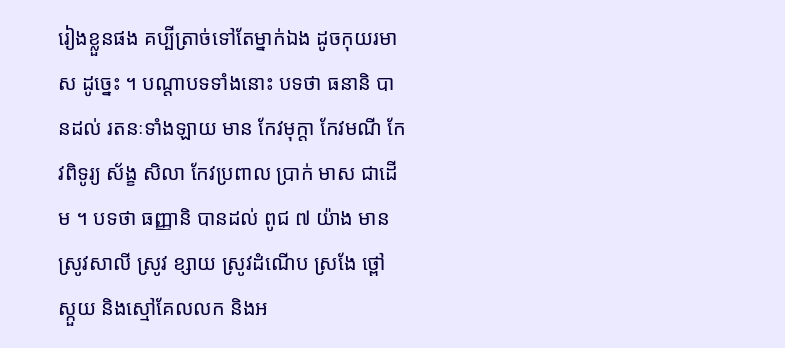រៀងខ្លួនផង គប្បីត្រាច់ទៅតែម្នាក់ឯង ដូចកុយរមាស ដូច្នេះ ។ បណ្តាបទទាំងនោះ បទថា ធនានិ បានដល់ រតនៈទាំងឡាយ មាន កែវមុក្តា កែវមណី កែវពិទូរ្យ ស័ង្ខ សិលា កែវប្រពាល ប្រាក់ មាស ជាដើម ។ បទថា ធញ្ញានិ បានដល់ ពូជ ៧ យ៉ាង មានស្រូវសាលី ស្រូវ ខ្សាយ ស្រូវដំណើប ស្រងែ ថ្ពៅ ស្កួយ និងស្មៅគែលលក និងអ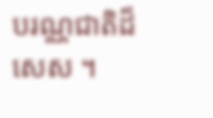បរណ្ណជាតិដ៏សេស ។